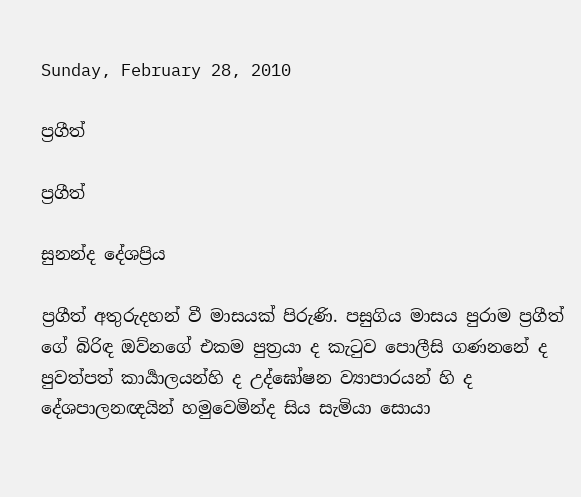Sunday, February 28, 2010

ප්‍රගීත්

ප්‍රගීත්

සුනන්ද දේශප්‍රිය

ප්‍රගීත් අතුරුදහන් වී මාසයක් පිරුණි. පසුගිය මාසය පුරාම ප්‍රගීත් ගේ බිරිඳ ඔව්නගේ එකම පුත්‍රයා ද කැටුව පොලීසි ගණනනේ ද පුවත්පත් කාර්‍යාලයන්හි ද උද්ඝෝෂන ව්‍යාපාරයන් හි ද දේශපාලනඥයින් හමුවෙමින්ද සිය සැමියා සොයා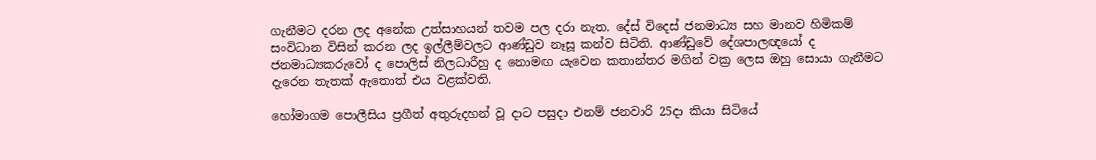ගැනීමට දරන ලද අනේක උත්සාහයන් තවම පල දරා නැත. දේස් විදෙස් ජනමාධ්‍ය සහ මානව හිමිකම් සංවිධාන විසින් කරන ලද ඉල්ලීම්වලට ආණ්ඩුව නෑසූ කන්ව සිටිති. ආණ්ඩුවේ දේශපාලඥයෝ ද ජනමාධ්‍යකරුවෝ ද පොලිස් නිලධාරීහු ද නොමඟ යැවෙන කතාන්තර මගින් වක්‍ර ලෙස ඔහු සොයා ගැනීමට දැරෙන තැතක් ඇතොත් එය වළක්වති.

හෝමාගම පොලීසිය ප්‍රගීත් අතුරුදහන් වූ දාට පසුදා එනම් ජනවාරි 25දා කියා සිටියේ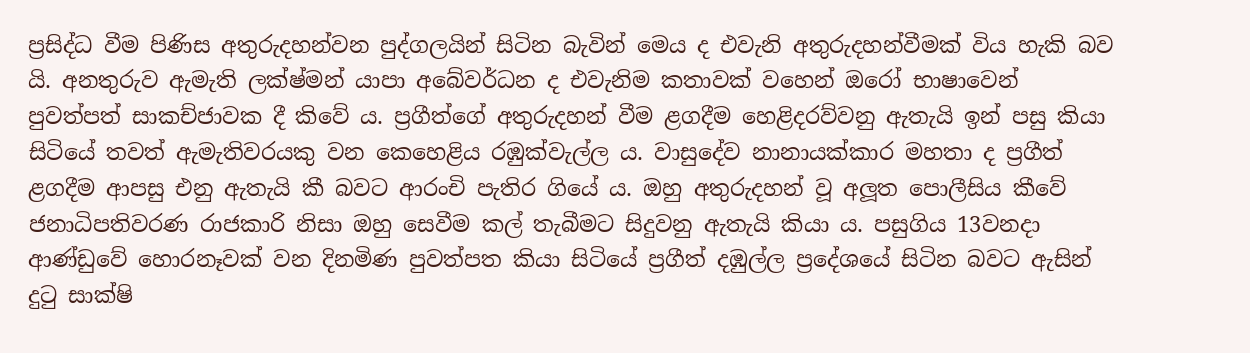ප්‍රසිද්ධ වීම පිණිස අතුරුදහන්වන පුද්ගලයින් සිටින බැවින් මෙය ද එවැනි අතුරුදහන්වීමක් විය හැකි බව යි. අනතුරුව ඇමැති ලක්ෂ්මන් යාපා අබේවර්ධන ද එවැනිම කතාවක් වහෙන් ඔරෝ භාෂාවෙන් පුවත්පත් සාකච්ජාවක දී කිවේ ය. ප්‍රගීත්ගේ අතුරුදහන් වීම ළගදීම හෙළිදරව්වනු ඇතැයි ඉන් පසු කියා සිටියේ තවත් ඇමැතිවරයකු වන කෙහෙළිය රඹුක්වැල්ල ය. වාසුදේව නානායක්කාර මහතා ද ප්‍රගීත් ළගදීම ආපසු එනු ඇතැයි කී බවට ආරංචි පැතිර ගියේ ය. ඔහු අතුරුදහන් වූ අලූත පොලීසිය කීවේ ජනාධිපතිවරණ රාජකාරි නිසා ඔහු සෙවීම කල් තැබීමට සිදුවනු ඇතැයි කියා ය. පසුගිය 13වනදා ආණ්ඩුවේ හොරනෑවක් වන දිනමිණ පුවත්පත කියා සිටියේ ප්‍රගීත් දඹුල්ල ප්‍රදේශයේ සිටින බවට ඇසින් දුටු සාක්ෂි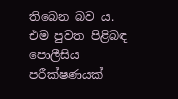තිබෙන බව ය. එම පුවත පිළිබඳ පොලීසිය පරීක්ෂණයක්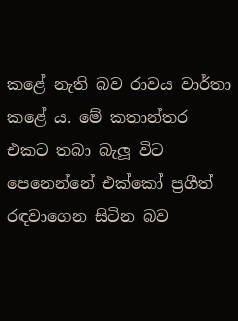කළේ නැති බව රාවය වාර්තා කළේ ය. මේ කතාන්තර එකට තබා බැලූ විට පෙනෙන්නේ එක්කෝ ප්‍රගීත් රඳවාගෙන සිටින බව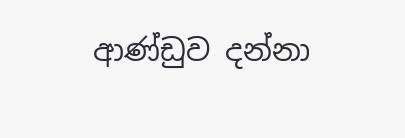ආණ්ඩුව දන්නා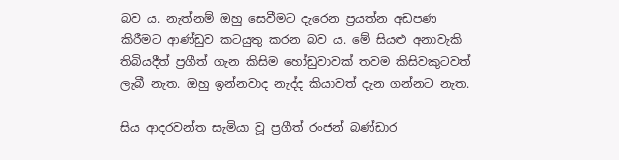බව ය. නැත්නම් ඔහු සෙවීමට දැරෙන ප්‍රයත්න අඩපණ කිරීමට ආණ්ඩුව කටයුතු කරන බව ය. මේ සියළු අනාවැකි තිබියදීත් ප්‍රගීත් ගැන කිසිම හෝඩුවාවක් තවම කිසිවකුටවත් ලැබී නැත. ඔහු ඉන්නවාද නැද්ද කියාවත් දැන ගන්නට නැත.

සිය ආදරවන්ත සැමියා වූ ප්‍රගීත් රංජන් බණ්ඩාර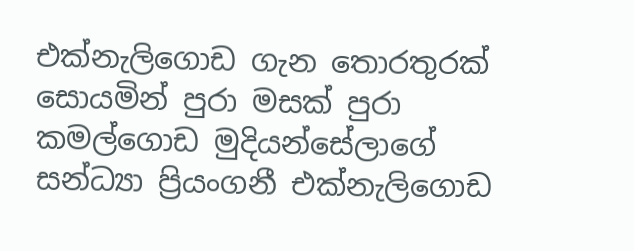එක්නැලිගොඩ ගැන තොරතුරක් සොයමින් පුරා මසක් පුරා කමල්ගොඩ මුදියන්සේලාගේ සන්ධ්‍යා ප්‍රියංගනී එක්නැලිගොඩ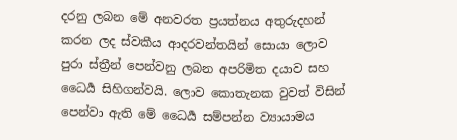දරනු ලබන මේ අනවරත ප්‍රයත්නය අතුරුදහන් කරන ලද ස්වකීය ආදරවන්තයින් සොයා ලොව පුරා ස්ත්‍රීන් පෙන්වනු ලබන අපරිමිත දයාව සහ ධෛර්‍ය සිහිගන්වයි. ලොව කොතැනක වුවත් විසින් පෙන්වා ඇති මේ ධෛර්‍ය සම්පන්න ව්‍යායාමය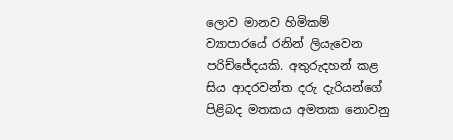ලොව මානව හිමිකම් ව්‍යාපාරයේ රනින් ලියැවෙන පරිච්ජේදයකි. අතුරුදහන් කළ සිය ආදරවන්ත දරු දැරියන්ගේ පිළිබද මතකය අමතක නොවනු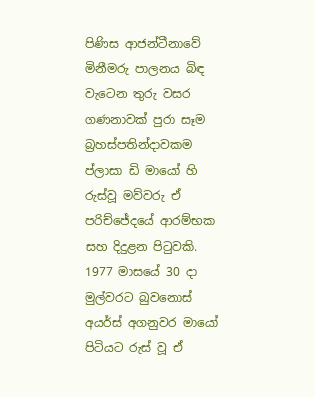පිණිස ආජන්ටීනාවේ මිනීමරු පාලනය බිඳ වැටෙන තුරු වසර ගණනාවක් පුරා සෑම බ්‍රහස්පතින්දාවකම ප්ලාසා ඩි මායෝ හි රුස්වූ මව්වරු ඒ පරිච්ජේදයේ ආරම්භක සහ දිදුළන පිටුවකි. 1977 මාසයේ 30 දා මුල්වරට බුවනොස් අයර්ස් අගනුවර මායෝ පිටියට රුස් වූ ඒ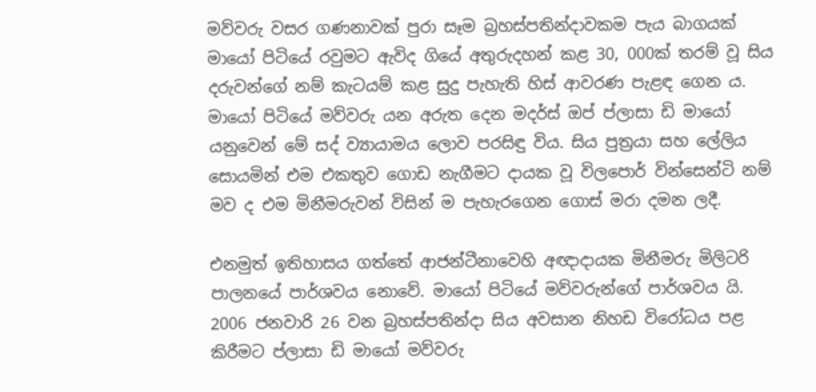මව්වරු වසර ගණනාවක් පුරා සෑම බ්‍රහස්පතින්දාවකම පැය බාගයක් මායෝ පිටියේ රවුමට ඇවිද ගියේ අතුරුදහන් කළ 30, 000ක් තරම් වූ සිය දරුවන්ගේ නම් කැටයම් කළ සුදු පැහැති හිස් ආවරණ පැළඳ ගෙන ය. මායෝ පිටියේ මව්වරු යන අරුත දෙන මදර්ස් ඔප් ප්ලාසා ඩි මායෝ යනුවෙන් මේ සද් ව්‍යායාමය ලොව පරසිඳු විය. සිය පුත්‍රයා සහ ලේලිය සොයමින් එම එකතුව ගොඩ නැගීමට දායක වූ විලපොර් වින්සෙන්ටි නම් මව ද එම මිනීමරුවන් විසින් ම පැහැරගෙන ගොස් මරා දමන ලදී.

එනමුත් ඉතිහාසය ගත්තේ ආජන්ටීනාවෙහි අඥාදායක මිනීමරු මිලිටරි පාලනයේ පාර්ශවය නොවේ. මායෝ පිටියේ මව්වරුන්ගේ පාර්ශවය යි. 2006 ජනවාරි 26 වන බ්‍රහස්පතින්දා සිය අවසාන නිහඩ විරෝධය පළ කිරීමට ප්ලාසා ඩි මායෝ මව්වරු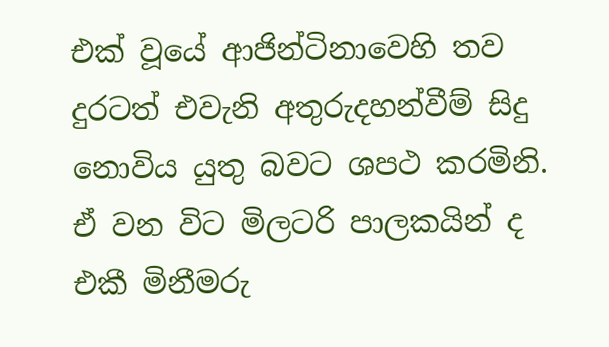එක් වූයේ ආජින්ටිනාවෙහි තව දුරටත් එවැනි අතුරුදහන්වීම් සිදු නොවිය යුතු බවට ශපථ කරමිනි. ඒ වන විට මිලටරි පාලකයින් ද එකී මිනීමරු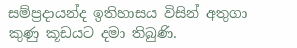සම්ප්‍රදායන්ද ඉතිහාසය විසින් අතුගා කුණු කූඩයට දමා තිබුණි.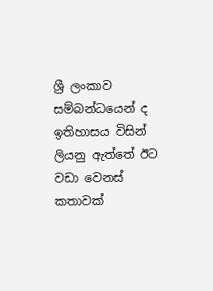ශ්‍රී ලංකාව සම්බන්ධයෙන් ද ඉතිහාසය විසින් ලියනු ඇත්තේ ඊට වඩා වෙනස් කතාවක්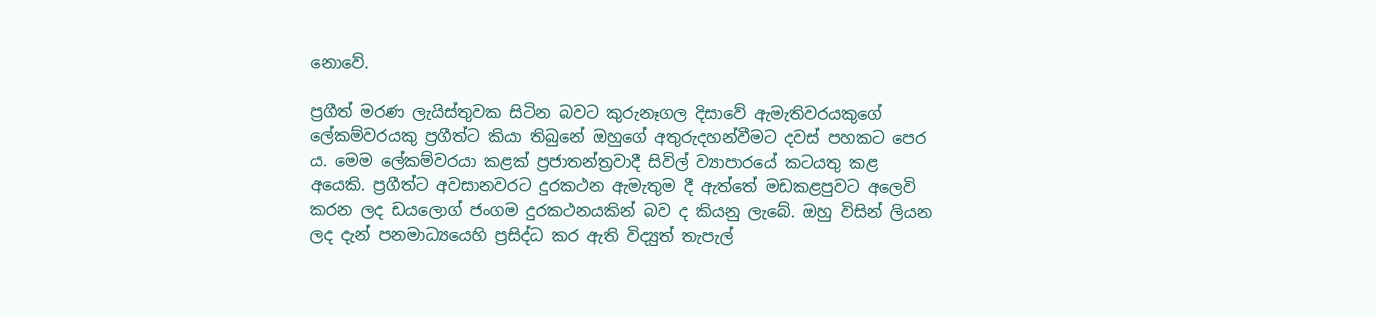නොවේ.

ප්‍රගීත් මරණ ලැයිස්තුවක සිටින බවට කුරුනෑගල දිසාවේ ඇමැතිවරයකුගේ ලේකම්වරයකු ප්‍රගීත්ට කියා තිබුනේ ඔහුගේ අතුරුදහන්වීමට දවස් පහකට පෙර ය. මෙම ලේකම්වරයා කළක් ප්‍රජාතන්ත්‍රවාදී සිවිල් ව්‍යාපාරයේ කටයතු කළ අයෙකි. ප්‍රගීත්ට අවසානවරට දුරකථන ඇමැතුම දී ඇත්තේ මඩකළපුවට අලෙවි කරන ලද ඩයලොග් ජංගම දුරකථනයකින් බව ද කියනු ලැබේ. ඔහු විසින් ලියන ලද දැන් පනමාධ්‍යයෙහි ප්‍රසිද්ධ කර ඇති විද්‍යුත් තැපැල්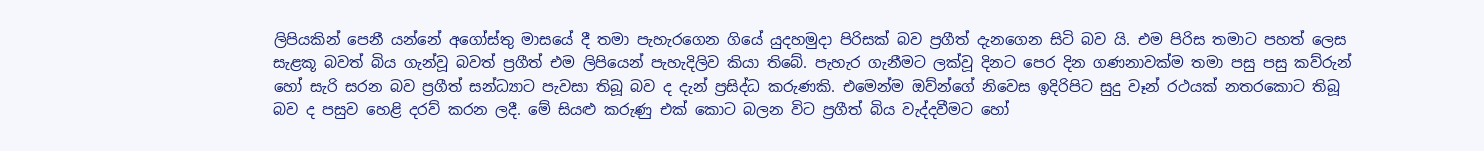ලිපියකින් පෙනී යන්නේ අගෝස්තු මාසයේ දී තමා පැහැරගෙන ගියේ යුදහමුදා පිරිසක් බව ප්‍රගීත් දැනගෙන සිටි බව යි. එම පිරිස තමාට පහත් ලෙස සැළකූ බවත් බිය ගැන්වූ බවත් ප්‍රගීත් එම ලිපියෙන් පැහැදිලිව කියා තිබේ. පැහැර ගැනීමට ලක්වූ දිනට පෙර දින ගණනාවක්ම තමා පසු පසු කව්රුන් හෝ සැරි සරන බව ප්‍රගීත් සන්ධ්‍යාට පැවසා තිබූ බව ද දැන් ප්‍රසිද්ධ කරුණකි. එමෙන්ම ඔව්න්ගේ නිවෙස ඉදිරිපිට සුදු වෑන් රථයක් නතරකොට තිබූ බව ද පසුව හෙළි දරව් කරන ලදී. මේ සියළු කරුණු එක් කොට බලන විට ප්‍රගීත් බිය වැද්දවීමට හෝ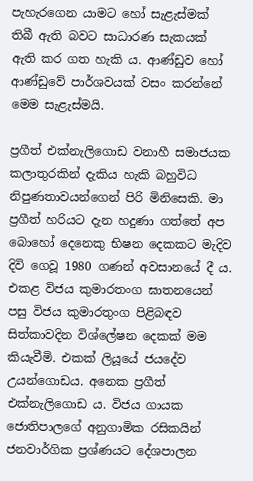පැහැරගෙන යාමට හෝ සැළැස්මක් තිබී ඇති බවට සාධාරණ සැකයක් ඇති කර ගත හැකි ය. ආණ්ඩුව හෝ ආණ්ඩුවේ පාර්ශවයක් වසං කරන්නේ මෙම සැළැස්මයි.

ප්‍රගීත් එක්නැලිගොඩ වනාහී සමාජයක කලාතුරකින් දැකිය හැකි බහුවිධ නිපුණතාවයන්ගෙන් පිරි මිනිසෙකි. මා ප්‍රගීත් හරියට දැන හදුණා ගත්තේ අප බොහෝ දෙනෙකු භිෂන දෙකකට මැදිව දිවි ගෙවූ 1980 ගණන් අවසානයේ දී ය. එකළ විජය කුමාරතංග ඝාතනයෙන් පසු විජය කුමාරතුංග පිළිබඳව සිත්කාවදින විශ්ලේෂන දෙකක් මම කියැවීමි. එකක් ලියූයේ ජයදේව උයන්ගොඩය. අනෙක ප්‍රගීත් එක්නැලිගොඩ ය. විජය ගායක ජොතිපාලගේ අනුගාමික රසිකයින් ජනවාර්ගික ප්‍රශ්ණයට දේශපාලන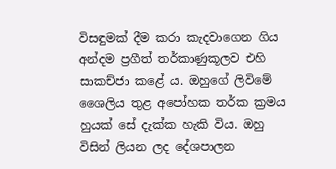විසඳුමක් දීම කරා කැදවාගෙන ගිය අන්දම ප්‍රගීත් තර්කාණුකූලව එහි සාකච්ජා කළේ ය. ඔහුගේ ලිවිමේ ශෛලිය තුළ අපෝහක තර්ක ක්‍රමය හුයක් සේ දැක්ක හැකි විය. ඔහු විසින් ලියන ලද දේශපාලන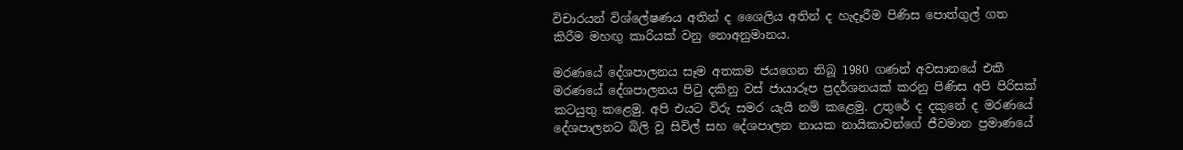විචාරයන් විශ්ලේෂණය අතින් ද ශෛලිය අතින් ද හැදෑරීම පිණිස පොත්ගුල් ගත කිරීම මහඟු කාරියක් වනු නොඅනුමානය.

මරණයේ දේශපාලනය සෑම අතකම ජයගෙන තිබූ 1980 ගණන් අවසානයේ එකී මරණයේ දේශපාලනය පිටු දකිනු වස් ජායාරූප ප්‍රදර්ශනයක් කරනු පිණිස අපි පිරිසක් කටයුතු කළෙමු. අපි එයට විරු සමර යැයි නම් කළෙමු. උතුරේ ද දකුනේ ද මරණයේ දේශපාලනට බිලි වූ සිවිල් සහ දේශපාලන නායක නායිකාවන්ගේ ජීවමාන ප්‍රමාණයේ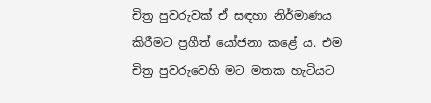චිත්‍ර පුවරුවක් ඒ සඳහා නිර්මාණය කිරීමට ප්‍රගීත් යෝජනා කළේ ය. එම චිත්‍ර පුවරුවෙහි මට මතක හැටියට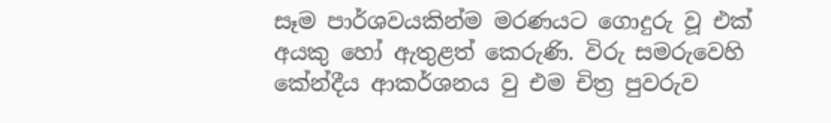සෑම පාර්ශවයකින්ම මරණයට ගොදුරු වූ එක් අයකු හෝ ඇතුළත් කෙරුණි. විරු සමරුවෙහි කේන්දීය ආකර්ශනය වු එම චිත්‍ර පුවරුව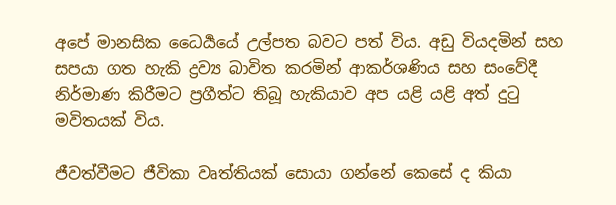අපේ මානසික ධෛර්‍යයේ උල්පත බවට පත් විය. අඩු වියදමින් සහ සපයා ගත හැකි ද්‍රව්‍ය බාවිත කරමින් ආකර්ශණිය සහ සංවේදී නිර්මාණ කිරීමට ප්‍රගීත්ට තිබූ හැකියාව අප යළි යළි අත් දුටු මවිතයක් විය.

ජීවත්වීමට ජීවිකා වෘත්තියක් සොයා ගන්නේ කෙසේ ද කියා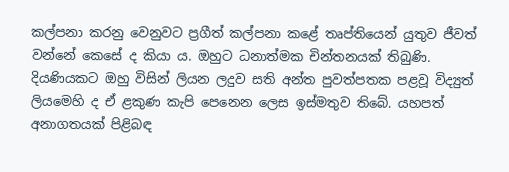කල්පනා කරනු වෙනුවට ප්‍රගීත් කල්පනා කළේ තෘප්තියෙන් යුතුව ජීවත් වන්නේ කෙසේ ද කියා ය. ඔහුට ධනාත්මක චින්තනයක් තිබුණි. දියණියකට ඔහු විසින් ලියන ලදුව සති අන්ත පුවත්පතක පළවූ විද්‍යුත් ලියමෙහි ද ඒ ළකුණ කැපි පෙනෙන ලෙස ඉස්මතුව තිබේ. යහපත් අනාගතයක් පිළිබඳ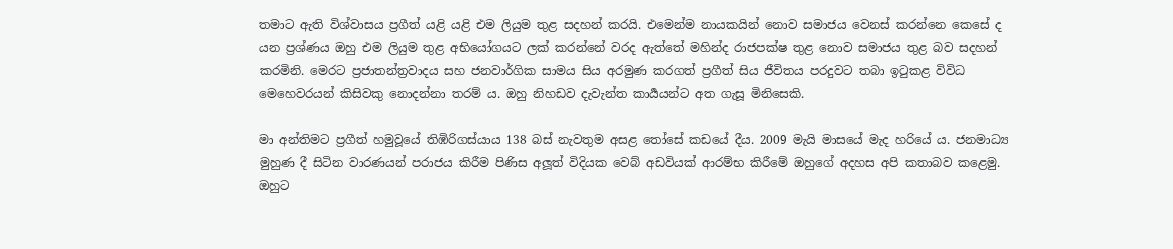තමාට ඇති විශ්වාසය ප්‍රගීත් යළි යළි එම ලියුම තුළ සදහන් කරයි. එමෙන්ම නායකයින් නොව සමාජය වෙනස් කරන්නෙ කෙසේ ද යන ප්‍රශ්ණය ඔහු එම ලියුම තුළ අභියෝගයට ලක් කරන්නේ වරද ඇත්තේ මහින්ද රාජපක්ෂ තුළ නොව සමාජය තුළ බව සදහන් කරමිනි. මෙරට ප්‍රජාතන්ත්‍රවාදය සහ ජනවාර්ගික සාමය සිය අරමුණ කරගත් ප්‍රගීත් සිය ජීවිතය පරදුවට තබා ඉටුකළ විවිධ මෙහෙවරයන් කිසිවකු නොදන්නා තරම් ය. ඔහු නිහඩව දැවැන්ත කාර්‍යයන්ට අත ගැසූ මිනිසෙකි.

මා අන්තිමට ප්‍රගීත් හමුවූයේ තිඹිරිගස්යාය 138 බස් නැවතුම අසළ තෝසේ කඩයේ දීය. 2009 මැයි මාසයේ මැද හරියේ ය. ජනමාධ්‍ය මුහුණ දී සිටින වාරණයන් පරාජය කිරීම පිණිස අලූත් විදියක වෙබ් අඩවියක් ආරම්භ කිරීමේ ඔහුගේ අදහස අපි කතාබව කළෙමු. ඔහුට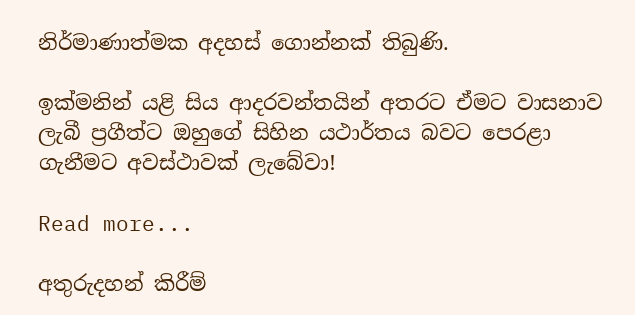නිර්මාණාත්මක අදහස් ගොන්නක් තිබුණි.

ඉක්මනින් යළි සිය ආදරවන්තයින් අතරට ඒමට වාසනාව ලැබී ප්‍රගීත්ට ඔහුගේ සිහින යථාර්තය බවට පෙරළා ගැනීමට අවස්ථාවක් ලැබේවා!

Read more...

අතුරුදහන් කිරීම්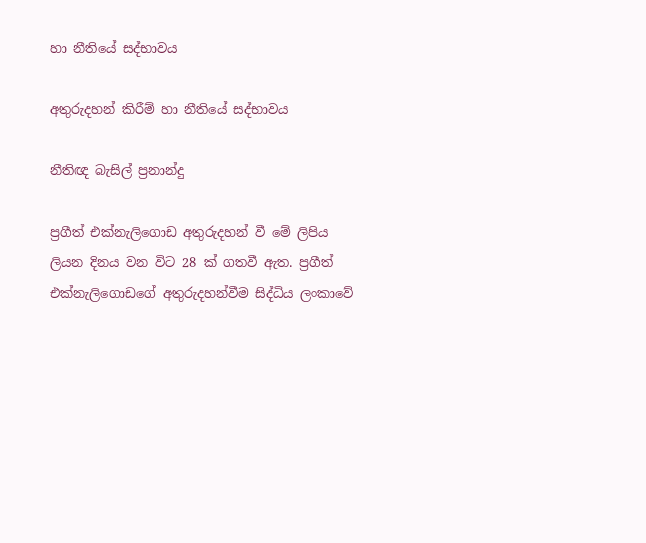හා නීතියේ සද්භාවය

අතුරුදහන් කිරීම් හා නීතියේ සද්භාවය

නීතිඥ බැසිල් ප්‍රනාන්දු

ප්‍රගීත් එක්නැලිගොඩ අතුරුදහන් වී මේ ලිපිය ලියන දිනය වන විට 28 ක් ගතවී ඇත. ප්‍රගීත් එක්නැලිගොඩගේ අතුරුදහන්වීම සිද්ධිය ලංකාවේ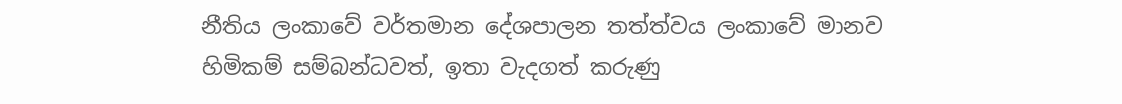නීතිය ලංකාවේ වර්තමාන දේශපාලන තත්ත්වය ලංකාවේ මානව හිමිකම් සම්බන්ධවත්, ඉතා වැදගත් කරුණු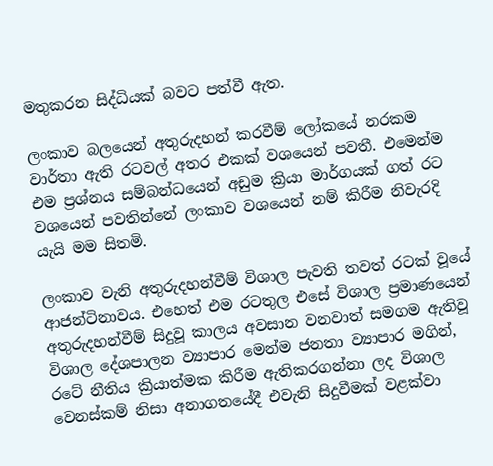මතුකරන සිද්ධියක් බවට පත්වී ඇත.

ලංකාව බලයෙන් අතුරුදහන් කරවීම් ලෝකයේ නරකම වාර්තා ඇති රටවල් අතර එකක් වශයෙන් පවතී. එමෙන්ම එම ප්‍රශ්නය සම්බන්ධයෙන් අඩුම ක්‍රියා මාර්ගයක් ගත් රට වශයෙන් පවතින්නේ ලංකාව වශයෙන් නම් කිරීම නිවැරදි යැයි මම සිතමි.

ලංකාව වැනි අතුරුදහන්වීම් විශාල පැවති තවත් රටක් වූයේ ආජන්ටිනාවය. එහෙත් එම රටතුල එසේ විශාල ප්‍රමාණයෙන් අතුරුදහන්වීම් සිදුවූ කාලය අවසාන වනවාත් සමගම ඇතිවූ විශාල දේශපාලන ව්‍යාපාර මෙන්ම ජනතා ව්‍යාපාර මගින්, රටේ නීතිය ක්‍රියාත්මක කිරීම ඇතිකරගන්නා ලද විශාල වෙනස්කම් නිසා අනාගතයේදී එවැනි සිදුවීමක් වළක්වා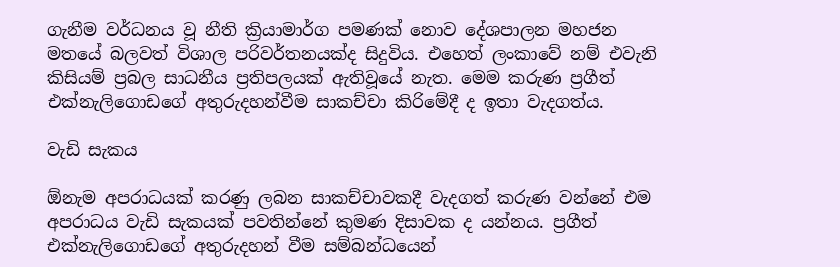ගැනීම වර්ධනය වූ නීති ක්‍රියාමාර්ග පමණක් නොව දේශපාලන මහජන මතයේ බලවත් විශාල පරිවර්තනයක්ද සිදුවිය. එහෙත් ලංකාවේ නම් එවැනි කිසියම් ප්‍රබල සාධනීය ප්‍රතිපලයක් ඇතිවූයේ නැත. මෙම කරුණ ප්‍රගීත් එක්නැලිගොඩගේ අතුරුදහන්වීම සාකච්චා කිරිමේදී ද ඉතා වැදගත්ය.

වැඩි සැකය

ඕනැම අපරාධයක් කරණු ලබන සාකච්චාවකදී වැදගත් කරුණ වන්නේ එම අපරාධය වැඩි සැකයක් පවතින්නේ කුමණ දිසාවක ද යන්නය. ප්‍රගීත් එක්නැලිගොඩගේ අතුරුදහන් වීම සම්බන්ධයෙන්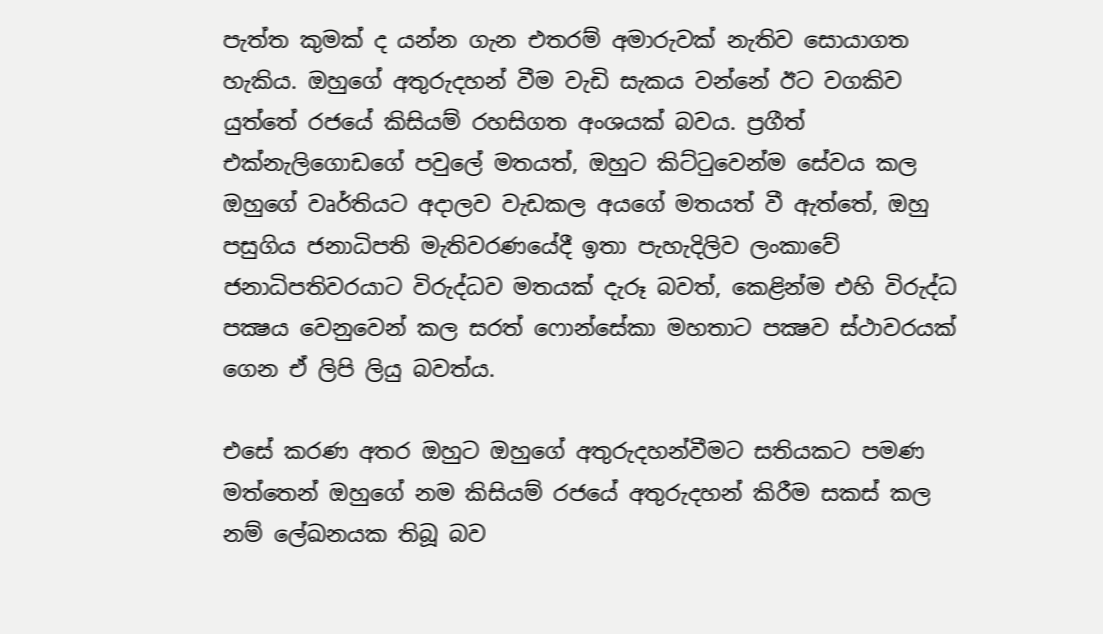පැත්ත කුමක් ද යන්න ගැන එතරම් අමාරුවක් නැතිව සොයාගත හැකිය. ඔහුගේ අතුරුදහන් වීම වැඩි සැකය වන්නේ ඊට වගකිව යුත්තේ රජයේ කිසියම් රහසිගත අංශයක් බවය. ප්‍රගීත් එක්නැලිගොඩගේ පවුලේ මතයත්, ඔහුට කිට්ටුවෙන්ම සේවය කල ඔහුගේ වෘර්තියට අදාලව වැඩකල අයගේ මතයත් වී ඇත්තේ, ඔහු පසුගිය ජනාධිපති මැතිවරණයේදී ඉතා පැහැදිලිව ලංකාවේ ජනාධිපතිවරයාට විරුද්ධව මතයක් දැරූ බවත්, කෙළින්ම එහි විරුද්ධ පක්‍ෂය වෙනුවෙන් කල සරත් ෆොන්සේකා මහතාට පක්‍ෂව ස්ථාවරයක් ගෙන ඒ ලිපි ලියු බවත්ය.

එසේ කරණ අතර ඔහුට ඔහුගේ අතුරුදහන්වීමට සතියකට පමණ මත්තෙන් ඔහුගේ නම කිසියම් රජයේ අතුරුදහන් කිරීම සකස් කල නම් ලේඛනයක තිබූ බව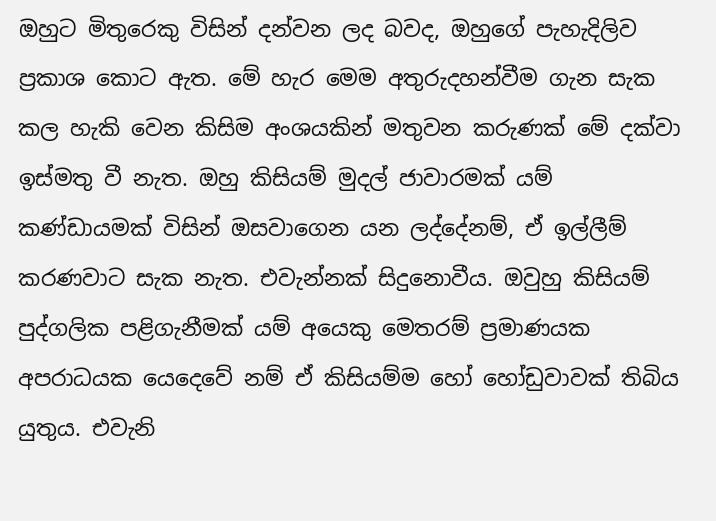ඔහුට මිතුරෙකු විසින් දන්වන ලද බවද, ඔහුගේ පැහැදිලිව ප්‍රකාශ කොට ඇත. මේ හැර මෙම අතුරුදහන්වීම ගැන සැක කල හැකි වෙන කිසිම අංශයකින් මතුවන කරුණක් මේ දක්වා ඉස්මතු වී නැත. ඔහු කිසියම් මුදල් ජාවාරමක් යම් කණ්ඩායමක් විසින් ඔසවාගෙන යන ලද්දේනම්, ඒ ඉල්ලීම් කරණවාට සැක නැත. එවැන්නක් සිදුනොවීය. ඔවුහු කිසියම් පුද්ගලික පළිගැනීමක් යම් අයෙකු මෙතරම් ප්‍රමාණයක අපරාධයක යෙදෙවේ නම් ඒ කිසියම්ම හෝ හෝඩුවාවක් තිබිය යුතුය. එවැනි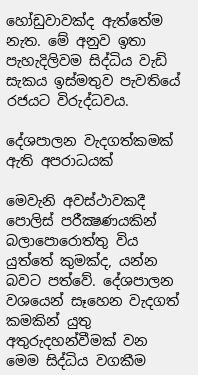හෝඩුවාවක්ද ඇත්තේම නැත. මේ අනුව ඉතා පැහැදිලිවම සිද්ධිය වැඩි සැකය ඉස්මතුව පැවතියේ රජයට විරුද්ධවය.

දේශපාලන වැදගත්කමක් ඇති අපරාධයක්

මෙවැනි අවස්ථාවකදී පොලිස් පරීක්‍ෂණයකින් බලාපොරොත්තු විය යුත්තේ කුමක්ද, යන්න බවට පත්වේ. දේශපාලන වශයෙන් සෑහෙන වැදගත් කමකින් යුතු අතුරුදහන්වීමක් වන මෙම සිද්ධිය වගකීම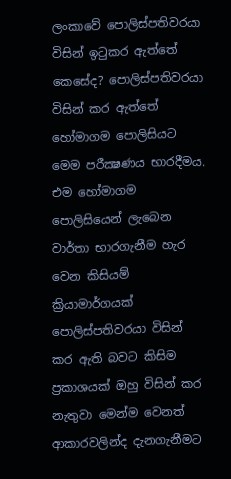ලංකාවේ පොලිස්පතිවරයා විසින් ඉටුකර ඇත්තේ කෙසේද? පොලිස්පතිවරයා විසින් කර ඇත්තේ හෝමාගම පොලිසියට මෙම පරීක්‍ෂණය භාරදීමය. එම හෝමාගම පොලිසියෙන් ලැබෙන වාර්තා භාරගැනීම හැර වෙන කිසියම් ක්‍රියාමාර්ගයක් පොලිස්පතිවරයා විසින් කර ඇති බවට කිසිම ප්‍රකාශයක් ඔහු විසින් කර නැතුවා මෙන්ම වෙනත් ආකාරවලින්ද දැනගැනීමට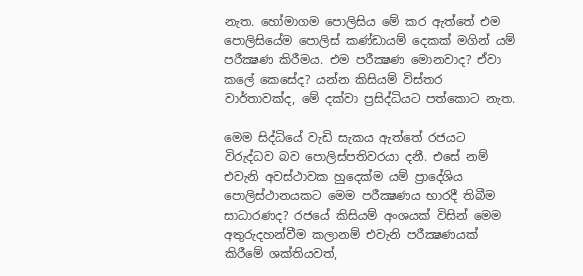නැත. හෝමාගම පොලිසිය මේ කර ඇත්තේ එම පොලිසියේම පොලිස් කණ්ඩායම් දෙකක් මගින් යම් පරීක්‍ෂණ කිරීමය. එම පරීක්‍ෂණ මොනවාද? ඒවා කලේ කෙසේද? යන්න කිසියම් විස්තර වාර්තාවක්ද, මේ දක්වා ප්‍රසිද්ධියට පත්කොට නැත.

මෙම සිද්ධියේ වැඩි සැකය ඇත්තේ රජයට විරුද්ධව බව පොලිස්පතිවරයා දනී. එසේ නම් එවැනි අවස්ථාවක හුදෙක්ම යම් ප්‍රාදේශිය පොලිස්ථානයකට මෙම පරීක්‍ෂණය භාරදී තිබීම සාධාරණද? රජයේ කිසියම් අංශයක් විසින් මෙම අතුරුදහන්වීම කලානම් එවැනි පරීක්‍ෂණයක් කිරීමේ ශක්තියවත්,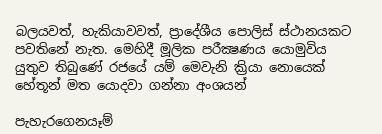බලයවත්, හැකියාවවත්, ප්‍රාදේශීය පොලිස් ස්ථානයකට පවතිනේ නැත. මෙහිදී මූලික පරීක්‍ෂණය යොමුවිය යුතුව තිබුණේ රජයේ යම් මෙවැනි ක්‍රියා නොයෙක් හේතූන් මත යොදවා ගන්නා අංශයන්

පැහැරගෙනයෑම්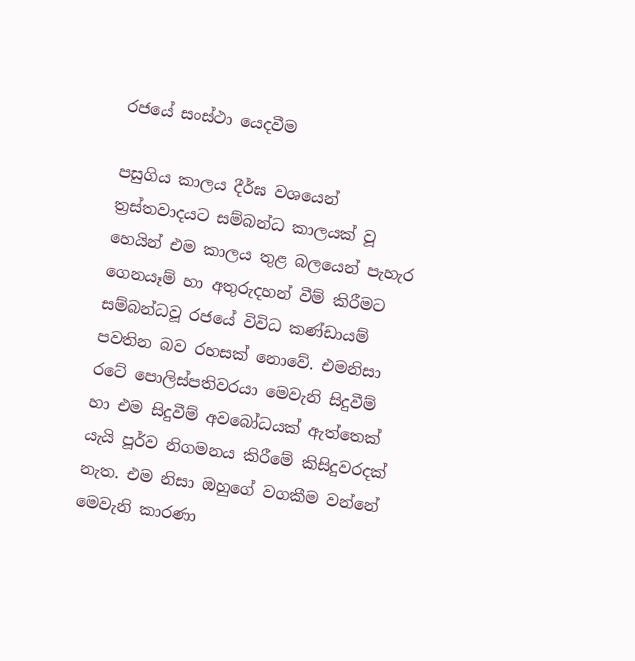රජයේ සංස්ථා යෙදවීම

පසුගිය කාලය දීර්ඝ වශයෙන් ත්‍රස්තවාදයට සම්බන්ධ කාලයක් වූ හෙයින් එම කාලය තුළ බලයෙන් පැහැර ගෙනයෑම් හා අතුරුදහන් වීම් කිරීමට සම්බන්ධවූ රජයේ විවිධ කණ්ඩායම් පවතින බව රහසක් නොවේ. එමනිසා රටේ පොලිස්පතිවරයා මෙවැනි සිදුවීම් හා එම සිදුවීම් අවබෝධයක් ඇත්තෙක් යැයි පූර්ව නිගමනය කිරීමේ කිසිදුවරදක් නැත. එම නිසා ඔහුගේ වගකීම වන්නේ මෙවැනි කාරණා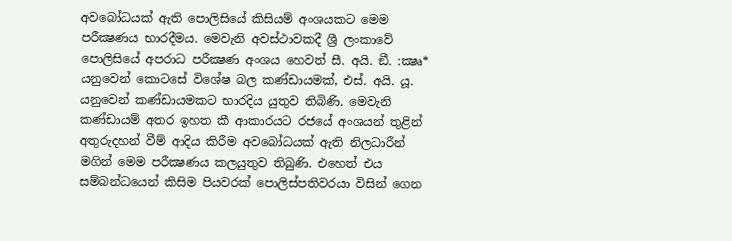අවබෝධයක් ඇති පොලිසියේ කිසියම් අංශයකට මෙම පරීක්‍ෂණය භාරදීමය. මෙවැනි අවස්ථාවකදී ශ්‍රී ලංකාවේ පොලිසියේ අපරාධ පරීක්‍ෂණ අංශය හෙවත් සී. අයි. ඞී. :ක්‍ෂෘ* යනුවෙන් කොටසේ විශේෂ බල කණ්ඩායමක්, එස්. අයි. යූ. යනුවෙන් කණ්ඩායමකට භාරදිය යුතුව තිබිණි. මෙවැනි කණ්ඩායම් අතර ඉහත කී ආකාරයට රජයේ අංශයන් තුළින් අතුරුදහන් වීම් ආදිය කිරීම අවබෝධයක් ඇති නිලධාරීන් මගින් මෙම පරීක්‍ෂණය කලයුතුව තිබුණි. එහෙත් එය සම්බන්ධයෙන් කිසිම පියවරක් පොලිස්පතිවරයා විසින් ගෙන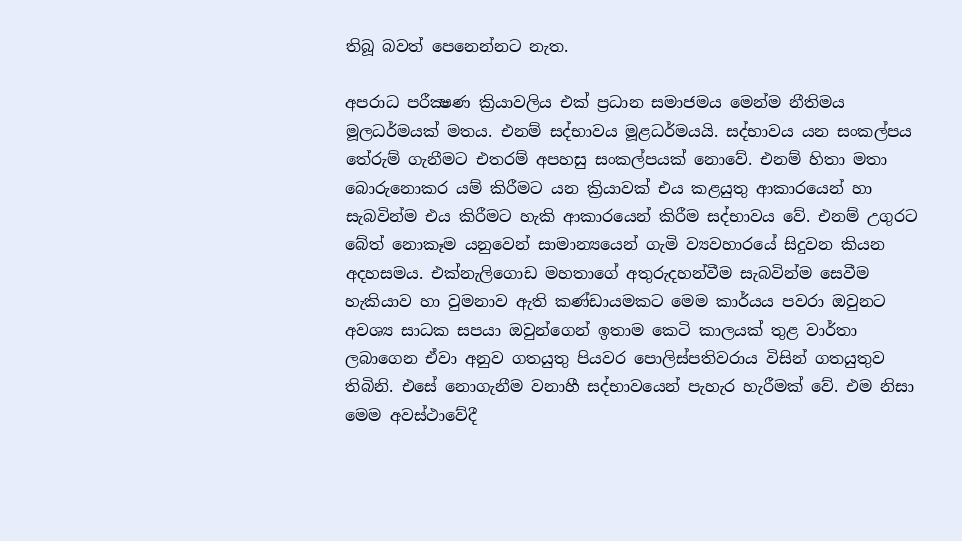තිබූ බවත් පෙනෙන්නට නැත.

අපරාධ පරීක්‍ෂණ ක්‍රියාවලිය එක් ප්‍රධාන සමාජමය මෙන්ම නීතිමය මූලධර්මයක් මතය. එනම් සද්භාවය මූළධර්මයයි. සද්භාවය යන සංකල්පය තේරුම් ගැනීමට එතරම් අපහසු සංකල්පයක් නොවේ. එනම් හිතා මතා බොරුනොකර යම් කිරීමට යන ක්‍රියාවක් එය කළයුතු ආකාරයෙන් හා සැබවින්ම එය කිරීමට හැකි ආකාරයෙන් කිරීම සද්භාවය වේ. එනම් උගුරට බේත් නොකෑම යනුවෙන් සාමාන්‍යයෙන් ගැමි ව්‍යවහාරයේ සිදුවන කියන අදහසමය. එක්නැලිගොඩ මහතාගේ අතුරුදහන්වීම සැබවින්ම සෙවීම හැකියාව හා වුමනාව ඇති කණ්ඩායමකට මෙම කාර්යය පවරා ඔවුනට අවශ්‍ය සාධක සපයා ඔවුන්ගෙන් ඉතාම කෙටි කාලයක් තුළ වාර්තා ලබාගෙන ඒවා අනුව ගතයුතු පියවර පොලිස්පතිවරාය විසින් ගතයුතුව තිබිනි. එසේ නොගැනීම වනාහී සද්භාවයෙන් පැහැර හැරීමක් වේ. එම නිසා මෙම අවස්ථාවේදී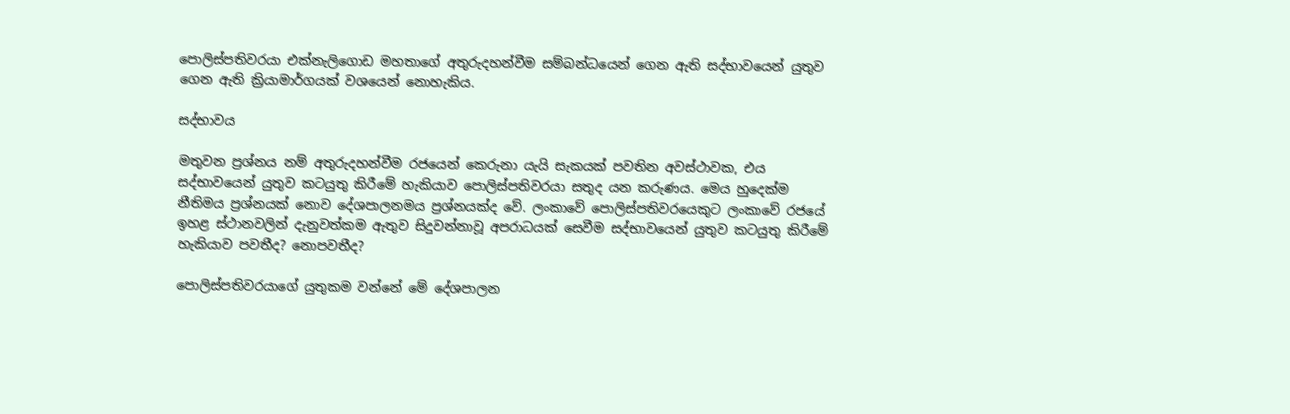පොලිස්පතිවරයා එක්නැලිගොඩ මහතාගේ අතුරුදහන්වීම සම්බන්ධයෙන් ගෙන ඇති සද්භාවයෙන් යුතුව ගෙන ඇති ක්‍රියාමාර්ගයක් වශයෙන් නොහැකිය.

සද්භාවය

මතුවන ප්‍රශ්නය නම් අතුරුදහන්වීම රජයෙන් කෙරුනා යැයි සැකයක් පවතින අවස්ථාවක, එය සද්භාවයෙන් යුතුව කටයුතු කිරීමේ හැකියාව පොලිස්පතිවරයා සතුද යන කරුණය. මෙය හුදෙක්ම නීතිමය ප්‍රශ්නයක් නොව දේශපාලනමය ප්‍රශ්නයක්ද වේ. ලංකාවේ පොලිස්පතිවරයෙකුට ලංකාවේ රජයේ ඉහළ ස්ථානවලින් දැනුවත්කම ඇතුව සිදුවන්නාවූ අපරාධයක් සෙවීම සද්භාවයෙන් යුතුව කටයුතු කිරීමේ හැකියාව පවතීද? නොපවතීද?

පොලිස්පතිවරයාගේ යුතුකම වන්නේ මේ දේශපාලන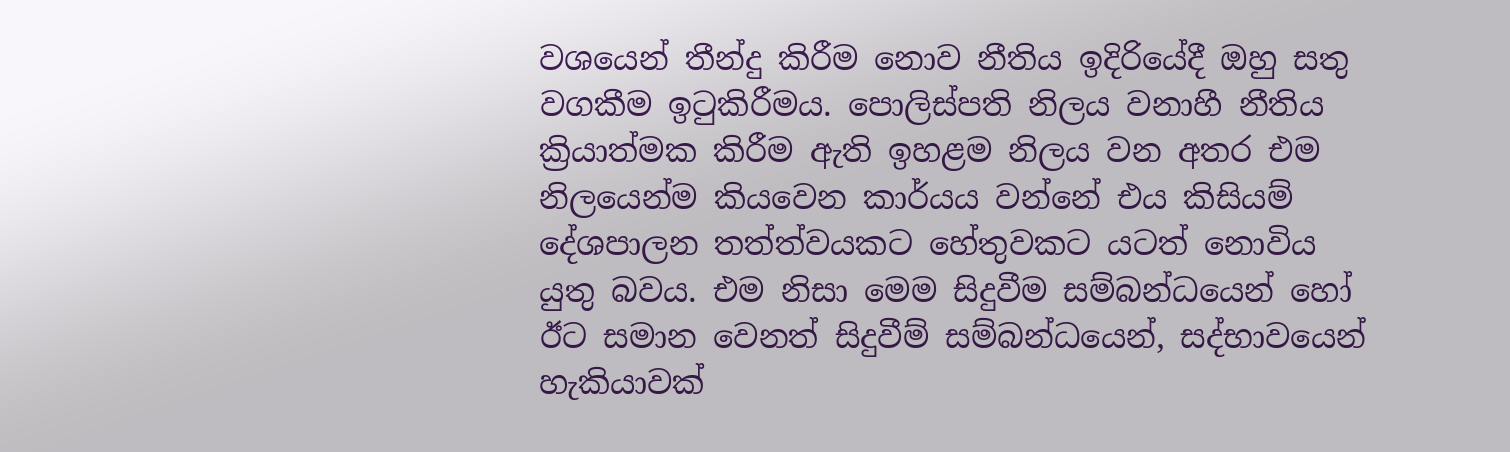වශයෙන් තීන්දු කිරීම නොව නීතිය ඉදිරියේදී ඔහු සතු වගකීම ඉටුකිරීමය. පොලිස්පති නිලය වනාහී නීතිය ක්‍රියාත්මක කිරීම ඇති ඉහළම නිලය වන අතර එම නිලයෙන්ම කියවෙන කාර්යය වන්නේ එය කිසියම් දේශපාලන තත්ත්වයකට හේතුවකට යටත් නොවිය යුතු බවය. එම නිසා මෙම සිදුවීම සම්බන්ධයෙන් හෝ ඊට සමාන වෙනත් සිදුවීම් සම්බන්ධයෙන්, සද්භාවයෙන් හැකියාවක්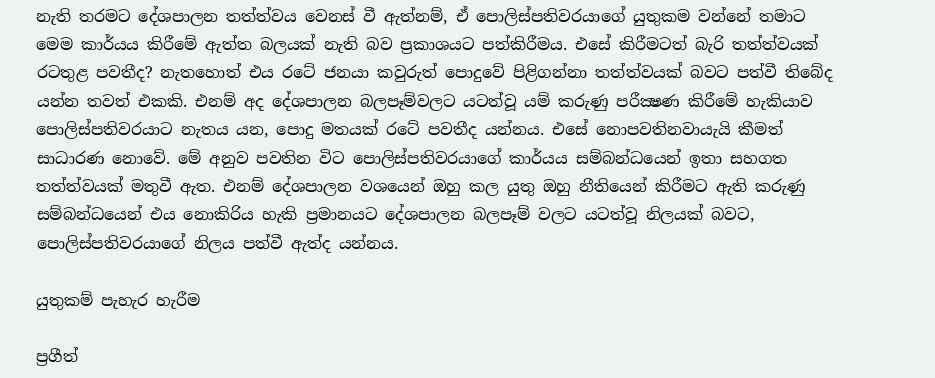නැති තරමට දේශපාලන තත්ත්වය වෙනස් වී ඇත්නම්, ඒ පොලිස්පතිවරයාගේ යුතුකම වන්නේ තමාට මෙම කාර්යය කිරීමේ ඇත්ත බලයක් නැති බව ප්‍රකාශයට පත්කිරීමය. එසේ කිරීමටත් බැරි තත්ත්වයක් රටතුළ පවතීද? නැතහොත් එය රටේ ජනයා කවුරුත් පොදුවේ පිළිගන්නා තත්ත්වයක් බවට පත්වී තිබේද යන්න තවත් එකකි. එනම් අද දේශපාලන බලපෑම්වලට යටත්වූ යම් කරුණු පරීක්‍ෂණ කිරීමේ හැකියාව පොලිස්පතිවරයාට නැතය යන, පොදු මතයක් රටේ පවතීද යන්නය. එසේ නොපවතිනවායැයි කීමත් සාධාරණ නොවේ. මේ අනුව පවතින විට පොලිස්පතිවරයාගේ කාර්යය සම්බන්ධයෙන් ඉතා සහගත තත්ත්වයක් මතුවී ඇත. එනම් දේශපාලන වශයෙන් ඔහු කල යුතු ඔහු නීතියෙන් කිරීමට ඇති කරුණු සම්බන්ධයෙන් එය නොකිරිය හැකි ප්‍රමානයට දේශපාලන බලපෑම් වලට යටත්වූ නිලයක් බවට, පොලිස්පතිවරයාගේ නිලය පත්වී ඇත්ද යන්නය.

යුතුකම් පැහැර හැරීම

ප්‍රගීත්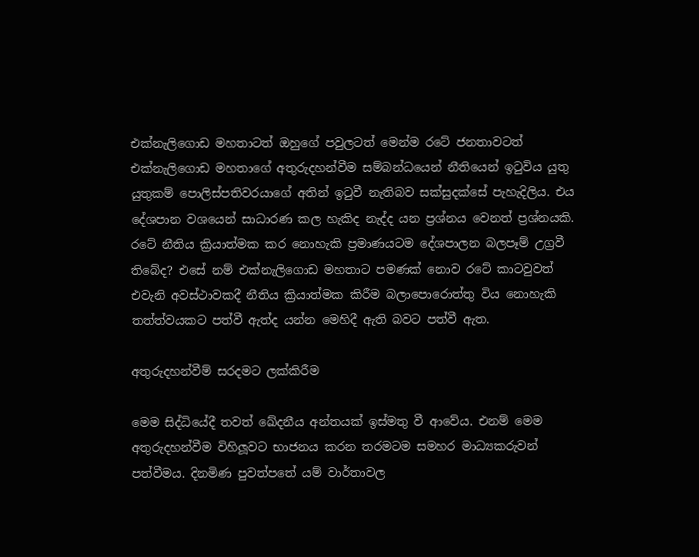එක්නැලිගොඩ මහතාටත් ඔහුගේ පවුලටත් මෙන්ම රටේ ජනතාවටත් එක්නැලිගොඩ මහතාගේ අතුරුදහන්වීම සම්බන්ධයෙන් නීතියෙන් ඉටුවිය යුතු යුතුකම් පොලිස්පතිවරයාගේ අතින් ඉටුවී නැතිබව සක්සුදක්සේ පැහැදිලිය. එය දේශපාන වශයෙන් සාධාරණ කල හැකිද නැද්ද යන ප්‍රශ්නය වෙනත් ප්‍රශ්නයකි. රටේ නීතිය ක්‍රියාත්මක කර නොහැකි ප්‍රමාණයටම දේශපාලන බලපෑම් උග්‍රවී තිබේද? එසේ නම් එක්නැලිගොඩ මහතාට පමණක් නොව රටේ කාටවුවත් එවැනි අවස්ථාවකදී නීතිය ක්‍රියාත්මක කිරීම බලාපොරොත්තු විය නොහැකි තත්ත්වයකට පත්වී ඇත්ද යන්න මෙහිදී ඇති බවට පත්වී ඇත.

අතුරුදහන්වීම් සරදමට ලක්කිරීම

මෙම සිද්ධියේදී තවත් ඛේදනීය අන්තයක් ඉස්මතු වී ආවේය. එනම් මෙම අතුරුදහන්වීම විහිලූවට භාජනය කරන තරමටම සමහර මාධ්‍යකරුවන් පත්වීමය. දිනමිණ පුවත්පතේ යම් වාර්තාවල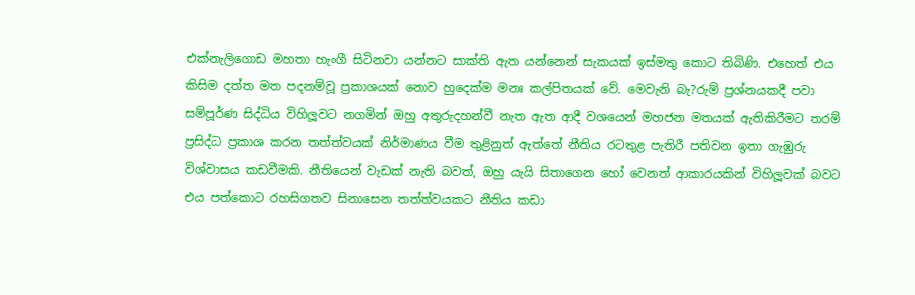එක්නැලිගොඩ මහතා හැංගී සිටිනවා යන්නට සාක්ති ඇත යන්නෙන් සැකයක් ඉස්මතු කොට තිබිණි. එහෙත් එය කිසිම දත්ත මත පදනම්වූ ප්‍රකාශයක් නොව හුදෙක්ම මනඃ කල්පිතයක් වේ. මෙවැනි බැ?රුම් ප්‍රශ්නයකදී පවා සම්පූර්ණ සිද්ධිය විහිලූවට නගමින් ඔහු අතුරුදහන්වී නැත ඇත ආදී වශයෙන් මහජන මතයක් ඇතිකිරීමට තරම් ප්‍රසිද්ධ ප්‍රකාශ කරන තත්ත්වයක් නිර්මාණය වීම තුළිනුත් ඇත්තේ නීතිය රටතුළ පැතිරී පතිවන ඉතා ගැඹුරු විශ්වාසය කඩවීමකි. නීතියෙන් වැඩක් නැති බවත්, ඔහු යැයි සිතාගෙන හෝ වෙනත් ආකාරයකින් විහිලූවක් බවට එය පත්කොට රහසිගතව සිනාසෙන තත්ත්වයකට නීතිය කඩා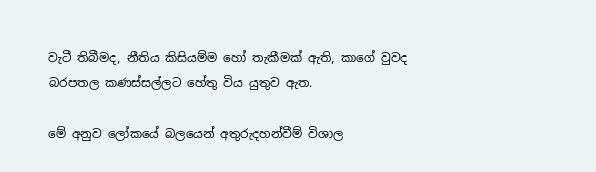වැටී තිබීමද, නීතිය කිසියම්ම හෝ තැකීමක් ඇති, කාගේ වුවද බරපතල කණස්සල්ලට හේතු විය යුතුව ඇත.

මේ අනුව ලෝකයේ බලයෙන් අතුරුදහන්වීම් විශාල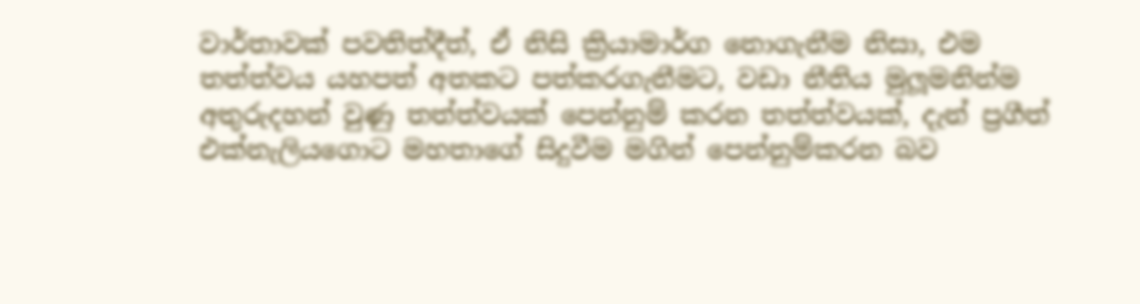වාර්තාවක් පවතිත්දීත්, ඒ නිසි ක්‍රියාමාර්ග නොගැනීම නිසා, එම තත්ත්වය යහපත් අතකට පත්කරගැනීමට, වඩා නීතිය මුලූමනින්ම අතුරුදහන් වුණු තත්ත්වයක් පෙන්නුම් කරන තත්ත්වයක්, දැන් ප්‍රගීත් එක්නැලියගොට මහතාගේ සිදුවීම මගින් පෙන්නුම්කරන බව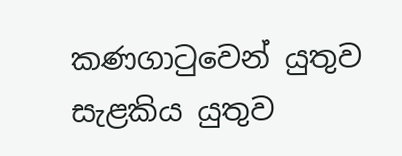කණගාටුවෙන් යුතුව සැළකිය යුතුව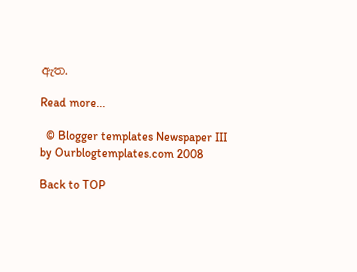ඇත.

Read more...

  © Blogger templates Newspaper III by Ourblogtemplates.com 2008

Back to TOP